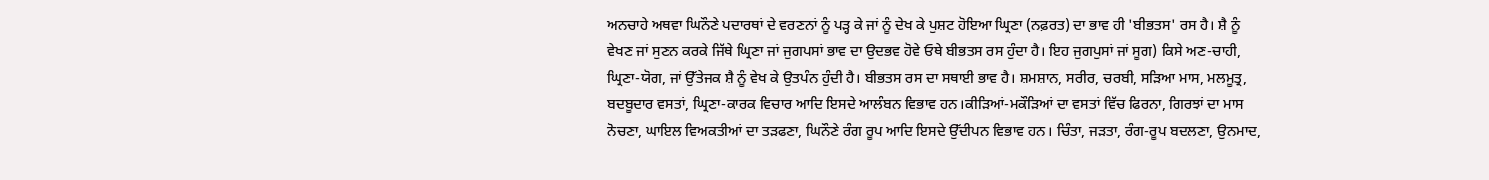ਅਨਚਾਹੇ ਅਥਵਾ ਘਿਨੌਣੇ ਪਦਾਰਥਾਂ ਦੇ ਵਰਣਨਾਂ ਨੂੰ ਪੜ੍ਹ ਕੇ ਜਾਂ ਨੂੰ ਦੇਖ ਕੇ ਪੁਸ਼ਟ ਹੋਇਆ ਘ੍ਰਿਣਾ (ਨਫ਼ਰਤ) ਦਾ ਭਾਵ ਹੀ 'ਬੀਭਤਸ' ਰਸ ਹੈ। ਸ਼ੈ ਨੂੰ ਵੇਖਣ ਜਾਂ ਸੁਣਨ ਕਰਕੇ ਜਿੱਥੇ ਘ੍ਰਿਣਾ ਜਾਂ ਜੁਗਪਸਾਂ ਭਾਵ ਦਾ ਉਦਭਵ ਹੋਵੇ ਓਥੇ ਬੀਭਤਸ ਰਸ ਹੁੰਦਾ ਹੈ। ਇਹ ਜੁਗਪੁਸਾਂ ਜਾਂ ਸੂਗ) ਕਿਸੇ ਅਣ-ਚਾਹੀ, ਘ੍ਰਿਣਾ-ਯੋਗ, ਜਾਂ ਉੱਤੇਜਕ ਸ਼ੈ ਨੂੰ ਵੇਖ ਕੇ ਉਤਪੰਨ ਹੁੰਦੀ ਹੈ। ਬੀਭਤਸ ਰਸ ਦਾ ਸਥਾਈ ਭਾਵ ਹੈ। ਸ਼ਮਸ਼ਾਨ, ਸਰੀਰ, ਚਰਬੀ, ਸੜਿਆ ਮਾਸ, ਮਲਮੂਤ੍ਰ, ਬਦਬੂਦਾਰ ਵਸਤਾਂ, ਘ੍ਰਿਣਾ-ਕਾਰਕ ਵਿਚਾਰ ਆਦਿ ਇਸਦੇ ਆਲੰਬਨ ਵਿਭਾਵ ਹਨ।ਕੀੜਿਆਂ-ਮਕੌੜਿਆਂ ਦਾ ਵਸਤਾਂ ਵਿੱਚ ਫਿਰਨਾ, ਗਿਰਝਾਂ ਦਾ ਮਾਸ ਨੋਚਣਾ, ਘਾਇਲ ਵਿਅਕਤੀਆਂ ਦਾ ਤੜਫਣਾ, ਘਿਨੌਣੇ ਰੰਗ ਰੂਪ ਆਦਿ ਇਸਦੇ ਉੱਦੀਪਨ ਵਿਭਾਵ ਹਨ। ਚਿੰਤਾ, ਜੜਤਾ, ਰੰਗ-ਰੂਪ ਬਦਲਣਾ, ਉਨਮਾਦ,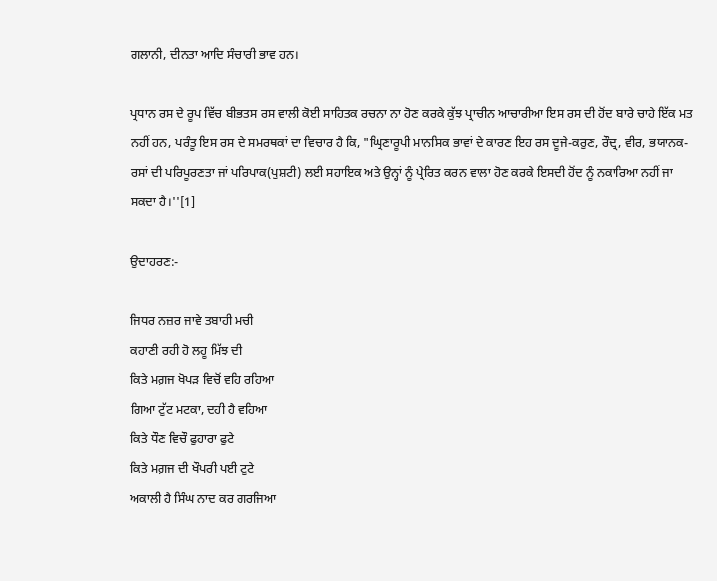ਗਲਾਨੀ, ਦੀਨਤਾ ਆਦਿ ਸੰਚਾਰੀ ਭਾਵ ਹਨ।

ਪ੍ਰਧਾਨ ਰਸ ਦੇ ਰੂਪ ਵਿੱਚ ਬੀਭਤਸ ਰਸ ਵਾਲੀ ਕੋਈ ਸਾਹਿਤਕ ਰਚਨਾ ਨਾ ਹੋਣ ਕਰਕੇ ਕੁੱਝ ਪ੍ਰਾਚੀਨ ਆਚਾਰੀਆ ਇਸ ਰਸ ਦੀ ਹੋਂਦ ਬਾਰੇ ਚਾਹੇ ਇੱਕ ਮਤ ਨਹੀਂ ਹਨ, ਪਰੰਤੂ ਇਸ ਰਸ ਦੇ ਸਮਰਥਕਾਂ ਦਾ ਵਿਚਾਰ ਹੈ ਕਿ, "ਘ੍ਰਿਣਾਰੂਪੀ ਮਾਨਸਿਕ ਭਾਵਾਂ ਦੇ ਕਾਰਣ ਇਹ ਰਸ ਦੂਜੇ-ਕਰੁਣ, ਰੌਦ੍ਰ, ਵੀਰ, ਭਯਾਨਕ-ਰਸਾਂ ਦੀ ਪਰਿਪੂਰਣਤਾ ਜਾਂ ਪਰਿਪਾਕ(ਪੁਸ਼ਟੀ) ਲਈ ਸਹਾਇਕ ਅਤੇ ਉਨ੍ਹਾਂ ਨੂੰ ਪ੍ਰੇਰਿਤ ਕਰਨ ਵਾਲਾ ਹੋਣ ਕਰਕੇ ਇਸਦੀ ਹੋਂਦ ਨੂੰ ਨਕਾਰਿਆ ਨਹੀਂ ਜਾ ਸਕਦਾ ਹੈ।''[1]

ਉਦਾਹਰਣ:-

ਜਿਧਰ ਨਜ਼ਰ ਜਾਵੇ ਤਬਾਹੀ ਮਚੀ
ਕਹਾਣੀ ਰਹੀ ਹੋ ਲਹੂ ਮਿੱਝ ਦੀ
ਕਿਤੇ ਮਗ਼ਜ ਖੋਪੜ ਵਿਚੋਂ ਵਹਿ ਰਹਿਆ
ਗਿਆ ਟੁੱਟ ਮਟਕਾ, ਦਹੀ ਹੈ ਵਹਿਆ
ਕਿਤੇ ਧੌਣ ਵਿਚੌ ਫੁਹਾਰਾ ਫੁਟੇ
ਕਿਤੇ ਮਗ਼ਜ ਦੀ ਖੌਪਰੀ ਪਈ ਟੁਟੇ
ਅਕਾਲੀ ਹੈ ਸਿੰਘ ਨਾਦ ਕਰ ਗਰਜਿਆ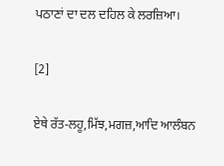ਪਠਾਣਾਂ ਦਾ ਦਲ ਦਹਿਲ ਕੇ ਲਰਜ਼ਿਆ।

[2]

ਏਥੇ ਰੱਤ-ਲਹੂ,ਮਿੱਝ,ਮਗਜ਼,ਆਦਿ ਆਲੰਬਨ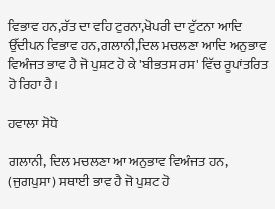ਵਿਭਾਵ ਹਨ,ਰੱਤ ਦਾ ਵਹਿ ਟੁਰਨਾ,ਖੋਪਰੀ ਦਾ ਟੁੱਟਨਾ ਆਦਿ ਉੱਦੀਪਨ ਵਿਭਾਵ ਹਨ,ਗਲਾਨੀ,ਦਿਲ ਮਚਲਣਾ ਆਦਿ ਅਨੁਭਾਵ ਵਿਅੰਜਤ ਭਾਵ ਹੈ ਜੋ ਪੁਸ਼ਟ ਹੋ ਕੇ 'ਬੀਭਤਸ ਰਸ' ਵਿੱਚ ਰੂਪਾਂਤਰਿਤ ਹੋ ਰਿਹਾ ਹੈ।

ਹਵਾਲਾ ਸੋਧੋ

ਗਲਾਨੀ, ਦਿਲ ਮਚਲਣਾ ਆ ਅਨੁਭਾਵ ਵਿਅੰਜਤ ਹਨ, (ਜੁਗਪੁਸਾ) ਸਥਾਈ ਭਾਵ ਹੈ ਜੋ ਪੁਸ਼ਟ ਹੋ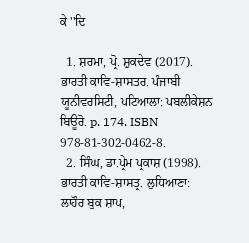ਕੇ ''ਦਿ

  1. ਸ਼ਰਮਾ, ਪ੍ਰੋ. ਸ਼ੁਕਦੇਵ (2017). ਭਾਰਤੀ ਕਾਵਿ-ਸ਼ਾਸਤਰ. ਪੰਜਾਬੀ ਯੂਨੀਵਰਸਿਟੀ, ਪਟਿਆਲਾ: ਪਬਲੀਕੇਸ਼ਨ ਬਿਊਰੋ. p. 174. ISBN 978-81-302-0462-8.
  2. ਸਿੰਘ, ਡਾ.ਪ੍ਰੇਮ ਪ੍ਰਕਾਸ਼ (1998). ਭਾਰਤੀ ਕਾਵਿ-ਸ਼ਾਸਤ੍ਰ. ਲੁਧਿਆਣਾ: ਲਾਹੌਰ ਬੁਕ ਸ਼ਾਪ,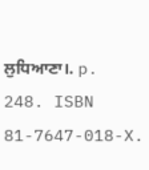ਲੁਧਿਆਣਾ।. p. 248. ISBN 81-7647-018-X.